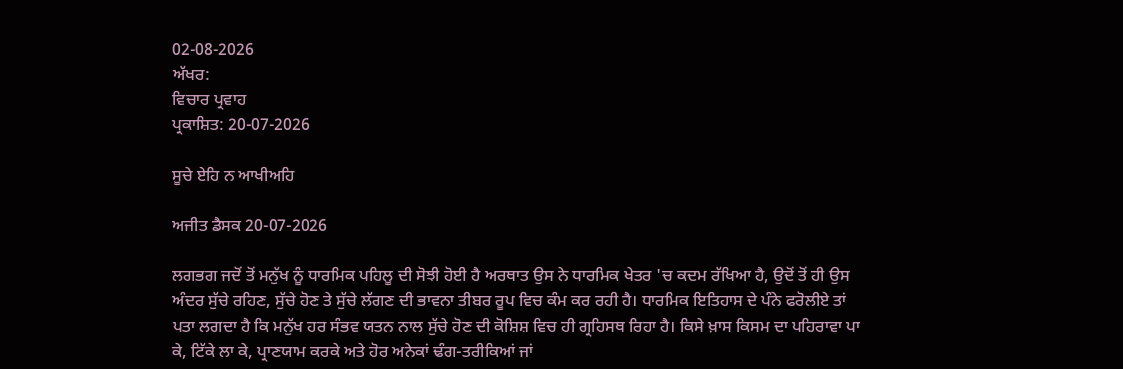02-08-2026
ਅੱਖਰ:
ਵਿਚਾਰ ਪ੍ਰਵਾਹ
ਪ੍ਰਕਾਸ਼ਿਤ: 20-07-2026

ਸੂਚੇ ਏਹਿ ਨ ਆਖੀਅਹਿ

ਅਜੀਤ ਡੈਸਕ 20-07-2026

ਲਗਭਗ ਜਦੋਂ ਤੋਂ ਮਨੁੱਖ ਨੂੰ ਧਾਰਮਿਕ ਪਹਿਲੂ ਦੀ ਸੋਝੀ ਹੋਈ ਹੈ ਅਰਥਾਤ ਉਸ ਨੇ ਧਾਰਮਿਕ ਖੇਤਰ 'ਚ ਕਦਮ ਰੱਖਿਆ ਹੈ, ਉਦੋਂ ਤੋਂ ਹੀ ਉਸ ਅੰਦਰ ਸੁੱਚੇ ਰਹਿਣ, ਸੁੱਚੇ ਹੋਣ ਤੇ ਸੁੱਚੇ ਲੱਗਣ ਦੀ ਭਾਵਨਾ ਤੀਬਰ ਰੂਪ ਵਿਚ ਕੰਮ ਕਰ ਰਹੀ ਹੈ। ਧਾਰਮਿਕ ਇਤਿਹਾਸ ਦੇ ਪੰਨੇ ਫਰੋਲੀਏ ਤਾਂ ਪਤਾ ਲਗਦਾ ਹੈ ਕਿ ਮਨੁੱਖ ਹਰ ਸੰਭਵ ਯਤਨ ਨਾਲ ਸੁੱਚੇ ਹੋਣ ਦੀ ਕੋਸ਼ਿਸ਼ ਵਿਚ ਹੀ ਗ੍ਰਹਿਸਥ ਰਿਹਾ ਹੈ। ਕਿਸੇ ਖ਼ਾਸ ਕਿਸਮ ਦਾ ਪਹਿਰਾਵਾ ਪਾ ਕੇ, ਟਿੱਕੇ ਲਾ ਕੇ, ਪ੍ਰਾਣਯਾਮ ਕਰਕੇ ਅਤੇ ਹੋਰ ਅਨੇਕਾਂ ਢੰਗ-ਤਰੀਕਿਆਂ ਜਾਂ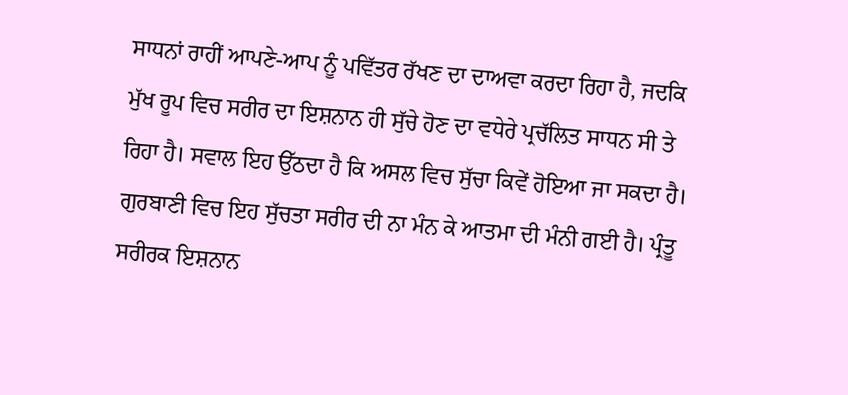ਸਾਧਨਾਂ ਰਾਹੀਂ ਆਪਣੇ-ਆਪ ਨੂੰ ਪਵਿੱਤਰ ਰੱਖਣ ਦਾ ਦਾਅਵਾ ਕਰਦਾ ਰਿਹਾ ਹੈ, ਜਦਕਿ ਮੁੱਖ ਰੂਪ ਵਿਚ ਸਰੀਰ ਦਾ ਇਸ਼ਨਾਨ ਹੀ ਸੁੱਚੇ ਹੋਣ ਦਾ ਵਧੇਰੇ ਪ੍ਰਚੱਲਿਤ ਸਾਧਨ ਸੀ ਤੇ ਰਿਹਾ ਹੈ। ਸਵਾਲ ਇਹ ਉੱਠਦਾ ਹੈ ਕਿ ਅਸਲ ਵਿਚ ਸੁੱਚਾ ਕਿਵੇਂ ਹੋਇਆ ਜਾ ਸਕਦਾ ਹੈ। ਗੁਰਬਾਣੀ ਵਿਚ ਇਹ ਸੁੱਚਤਾ ਸਰੀਰ ਦੀ ਨਾ ਮੰਨ ਕੇ ਆਤਮਾ ਦੀ ਮੰਨੀ ਗਈ ਹੈ। ਪ੍ਰੰਤੂ ਸਰੀਰਕ ਇਸ਼ਨਾਨ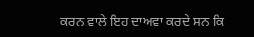ਕਰਨ ਵਾਲੇ ਇਹ ਦਾਅਵਾ ਕਰਦੇ ਸਨ ਕਿ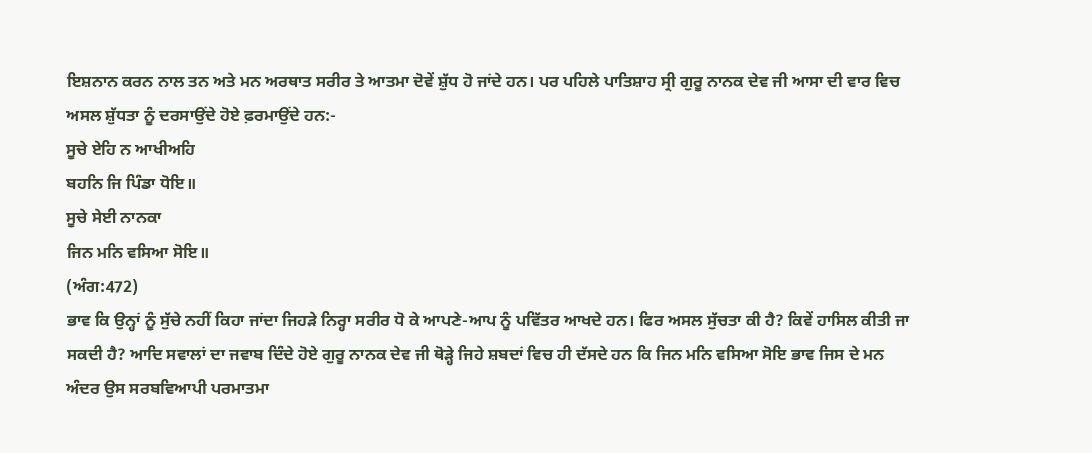ਇਸ਼ਨਾਨ ਕਰਨ ਨਾਲ ਤਨ ਅਤੇ ਮਨ ਅਰਥਾਤ ਸਰੀਰ ਤੇ ਆਤਮਾ ਦੋਵੇਂ ਸ਼ੁੱਧ ਹੋ ਜਾਂਦੇ ਹਨ। ਪਰ ਪਹਿਲੇ ਪਾਤਿਸ਼ਾਹ ਸ੍ਰੀ ਗੁਰੂ ਨਾਨਕ ਦੇਵ ਜੀ ਆਸਾ ਦੀ ਵਾਰ ਵਿਚ ਅਸਲ ਸ਼ੁੱਧਤਾ ਨੂੰ ਦਰਸਾਉਂਦੇ ਹੋਏ ਫ਼ਰਮਾਉਂਦੇ ਹਨ:-
ਸੂਚੇ ਏਹਿ ਨ ਆਖੀਅਹਿ
ਬਹਨਿ ਜਿ ਪਿੰਡਾ ਧੋਇ॥
ਸੂਚੇ ਸੇਈ ਨਾਨਕਾ
ਜਿਨ ਮਨਿ ਵਸਿਆ ਸੋਇ॥
(ਅੰਗ:472)
ਭਾਵ ਕਿ ਉਨ੍ਹਾਂ ਨੂੰ ਸੁੱਚੇ ਨਹੀਂ ਕਿਹਾ ਜਾਂਦਾ ਜਿਹੜੇ ਨਿਰ੍ਹਾ ਸਰੀਰ ਧੋ ਕੇ ਆਪਣੇ-ਆਪ ਨੂੰ ਪਵਿੱਤਰ ਆਖਦੇ ਹਨ। ਫਿਰ ਅਸਲ ਸੁੱਚਤਾ ਕੀ ਹੈ? ਕਿਵੇਂ ਹਾਸਿਲ ਕੀਤੀ ਜਾ ਸਕਦੀ ਹੈ? ਆਦਿ ਸਵਾਲਾਂ ਦਾ ਜਵਾਬ ਦਿੰਦੇ ਹੋਏ ਗੁਰੂ ਨਾਨਕ ਦੇਵ ਜੀ ਥੋੜ੍ਹੇ ਜਿਹੇ ਸ਼ਬਦਾਂ ਵਿਚ ਹੀ ਦੱਸਦੇ ਹਨ ਕਿ ਜਿਨ ਮਨਿ ਵਸਿਆ ਸੋਇ ਭਾਵ ਜਿਸ ਦੇ ਮਨ ਅੰਦਰ ਉਸ ਸਰਬਵਿਆਪੀ ਪਰਮਾਤਮਾ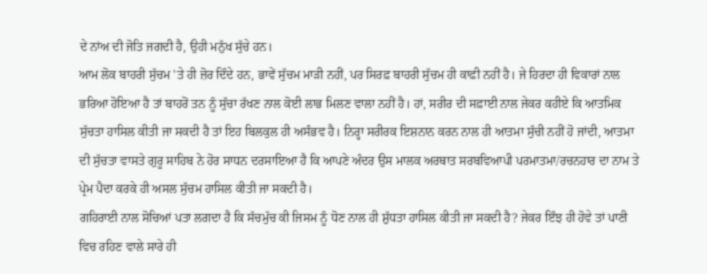ਦੇ ਨਾਂਅ ਦੀ ਜੋਤਿ ਜਗਦੀ ਹੈ, ਉਹੀ ਮਨੁੱਖ ਸੁੱਚੇ ਹਨ।
ਆਮ ਲੋਕ ਬਾਹਰੀ ਸੁੱਚਮ 'ਤੇ ਹੀ ਜ਼ੋਰ ਦਿੰਦੇ ਹਨ, ਭਾਵੇਂ ਸੁੱਚਮ ਮਾੜੀ ਨਹੀਂ, ਪਰ ਸਿਰਫ਼ ਬਾਹਰੀ ਸੁੱਚਮ ਹੀ ਕਾਫ਼ੀ ਨਹੀਂ ਹੈ। ਜੇ ਹਿਰਦਾ ਹੀ ਵਿਕਾਰਾਂ ਨਾਲ ਭਰਿਆ ਹੋਇਆ ਹੈ ਤਾਂ ਬਾਹਰੋਂ ਤਨ ਨੂੰ ਸੁੱਚਾ ਰੱਖਣ ਨਾਲ ਕੋਈ ਲਾਭ ਮਿਲਣ ਵਾਲਾ ਨਹੀਂ ਹੈ। ਹਾਂ, ਸਰੀਰ ਦੀ ਸਫ਼ਾਈ ਨਾਲ ਜੇਕਰ ਕਹੀਏ ਕਿ ਆਤਮਿਕ ਸੁੱਚਤਾ ਹਾਸਿਲ ਕੀਤੀ ਜਾ ਸਕਦੀ ਹੈ ਤਾਂ ਇਹ ਬਿਲਕੁਲ ਹੀ ਅਸੰਭਵ ਹੈ। ਨਿਰ੍ਹਾ ਸਰੀਰਕ ਇਸ਼ਨਾਨ ਕਰਨ ਨਾਲ ਹੀ ਆਤਮਾ ਸੁੱਚੀ ਨਹੀਂ ਹੋ ਜਾਂਦੀ, ਆਤਮਾ ਦੀ ਸੁੱਚਤਾ ਵਾਸਤੇ ਗੁਰੂ ਸਾਹਿਬ ਨੇ ਹੋਰ ਸਾਧਨ ਦਰਸਾਇਆ ਹੈ ਕਿ ਆਪਣੇ ਅੰਦਰ ਉਸ ਮਾਲਕ ਅਰਥਾਤ ਸਰਬਵਿਆਪੀ ਪਰਮਾਤਮਾ/ਰਚਨਹਾਰ ਦਾ ਨਾਮ ਤੇ ਪ੍ਰੇਮ ਪੈਦਾ ਕਰਕੇ ਹੀ ਅਸਲ ਸੁੱਚਮ ਹਾਸਿਲ ਕੀਤੀ ਜਾ ਸਕਦੀ ਹੈ।
ਗਹਿਰਾਈ ਨਾਲ ਸੋਚਿਆਂ ਪਤਾ ਲਗਦਾ ਹੈ ਕਿ ਸੱਚਮੁੱਚ ਕੀ ਜਿਸਮ ਨੂੰ ਧੋਣ ਨਾਲ ਹੀ ਸ਼ੁੱਧਤਾ ਹਾਸਿਲ ਕੀਤੀ ਜਾ ਸਕਦੀ ਹੈ? ਜੇਕਰ ਇੰਝ ਹੀ ਹੋਵੇ ਤਾਂ ਪਾਣੀ ਵਿਚ ਰਹਿਣ ਵਾਲੇ ਸਾਰੇ ਹੀ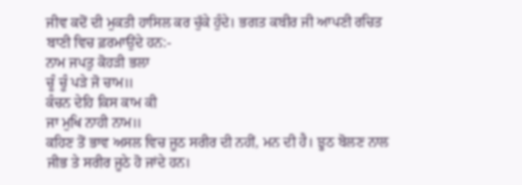ਜੀਵ ਕਦੋਂ ਦੀ ਮੁਕਤੀ ਹਾਸਿਲ ਕਰ ਚੁੱਕੇ ਹੁੰਦੇ। ਭਗਤ ਕਬੀਰ ਜੀ ਆਪਣੀ ਰਚਿਤ ਬਾਣੀ ਵਿਚ ਫ਼ਰਮਾਉਂਦੇ ਹਨ:-
ਨਾਮ ਜਪਤੁ ਕੋਹੜੀ ਭਲਾ
ਚੂੰ ਚੂੰ ਪੜੇ ਜੋ ਚਾਮ॥
ਕੰਚਨ ਦੇਹਿ ਕਿਸ ਕਾਮ ਕੀ
ਜਾ ਮੁਖਿ ਨਾਹੀ ਨਾਮ॥
ਕਹਿਣ ਤੋਂ ਭਾਵ ਅਸਲ ਵਿਚ ਜੂਠ ਸਰੀਰ ਦੀ ਨਹੀਂ, ਮਨ ਦੀ ਹੈ। ਝੂਠ ਬੋਲਣ ਨਾਲ ਜੀਭ ਤੇ ਸਰੀਰ ਜੂਠੇ ਹੋ ਜਾਂਦੇ ਹਨ।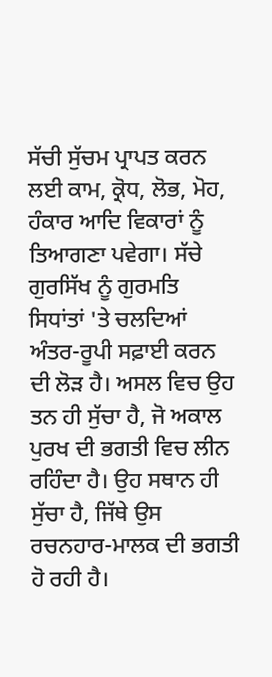ਸੱਚੀ ਸੁੱਚਮ ਪ੍ਰਾਪਤ ਕਰਨ ਲਈ ਕਾਮ, ਕ੍ਰੋਧ, ਲੋਭ, ਮੋਹ, ਹੰਕਾਰ ਆਦਿ ਵਿਕਾਰਾਂ ਨੂੰ ਤਿਆਗਣਾ ਪਵੇਗਾ। ਸੱਚੇ ਗੁਰਸਿੱਖ ਨੂੰ ਗੁਰਮਤਿ ਸਿਧਾਂਤਾਂ 'ਤੇ ਚਲਦਿਆਂ ਅੰਤਰ-ਰੂਪੀ ਸਫ਼ਾਈ ਕਰਨ ਦੀ ਲੋੜ ਹੈ। ਅਸਲ ਵਿਚ ਉਹ ਤਨ ਹੀ ਸੁੱਚਾ ਹੈ, ਜੋ ਅਕਾਲ ਪੁਰਖ ਦੀ ਭਗਤੀ ਵਿਚ ਲੀਨ ਰਹਿੰਦਾ ਹੈ। ਉਹ ਸਥਾਨ ਹੀ ਸੁੱਚਾ ਹੈ, ਜਿੱਥੇ ਉਸ ਰਚਨਹਾਰ-ਮਾਲਕ ਦੀ ਭਗਤੀ ਹੋ ਰਹੀ ਹੈ।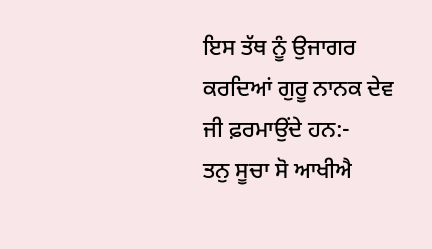ਇਸ ਤੱਥ ਨੂੰ ਉਜਾਗਰ ਕਰਦਿਆਂ ਗੁਰੂ ਨਾਨਕ ਦੇਵ ਜੀ ਫ਼ਰਮਾਉਂਦੇ ਹਨ:-
ਤਨੁ ਸੂਚਾ ਸੋ ਆਖੀਐ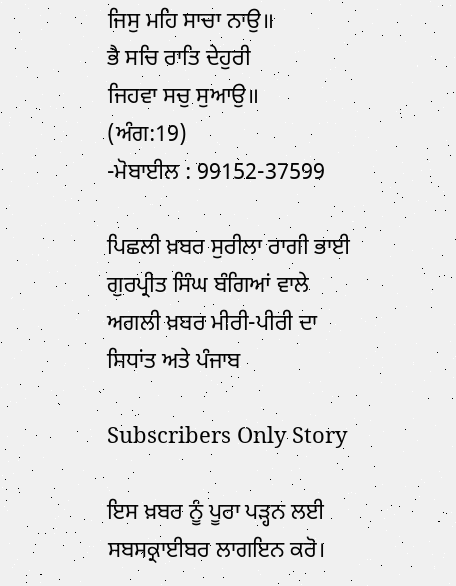ਜਿਸੁ ਮਹਿ ਸਾਚਾ ਨਾਉ॥
ਭੈ ਸਚਿ ਰਾਤਿ ਦੇਹੁਰੀ
ਜਿਹਵਾ ਸਚੁ ਸੁਆਉ॥
(ਅੰਗ:19)
-ਮੋਬਾਈਲ : 99152-37599

ਪਿਛਲੀ ਖ਼ਬਰ ਸੁਰੀਲਾ ਰਾਗੀ ਭਾਈ ਗੁਰਪ੍ਰੀਤ ਸਿੰਘ ਬੰਗਿਆਂ ਵਾਲੇ ਅਗਲੀ ਖ਼ਬਰ ਮੀਰੀ-ਪੀਰੀ ਦਾ ਸਿਧਾਂਤ ਅਤੇ ਪੰਜਾਬ

Subscribers Only Story

ਇਸ ਖ਼ਬਰ ਨੂੰ ਪੂਰਾ ਪੜ੍ਹਨ ਲਈ ਸਬਸਕ੍ਰਾਈਬਰ ਲਾਗਇਨ ਕਰੋ।